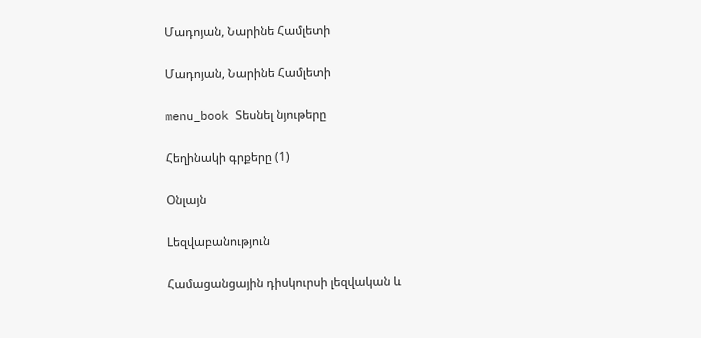Մադոյան, Նարինե Համլետի

Մադոյան, Նարինե Համլետի

menu_book Տեսնել նյութերը

Հեղինակի գրքերը (1)

Օնլայն

Lեզվաբանություն

Համացանցային դիսկուրսի լեզվական և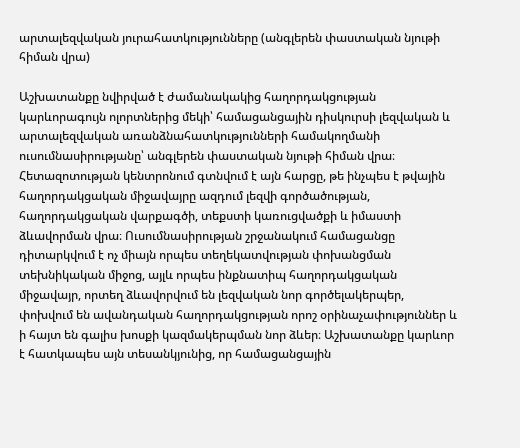արտալեզվական յուրահատկությունները (անգլերեն փաստական նյութի հիման վրա)

Աշխատանքը նվիրված է ժամանակակից հաղորդակցության կարևորագույն ոլորտներից մեկի՝ համացանցային դիսկուրսի լեզվական և արտալեզվական առանձնահատկությունների համակողմանի ուսումնասիրությանը՝ անգլերեն փաստական նյութի հիման վրա։ Հետազոտության կենտրոնում գտնվում է այն հարցը, թե ինչպես է թվային հաղորդակցական միջավայրը ազդում լեզվի գործածության, հաղորդակցական վարքագծի, տեքստի կառուցվածքի և իմաստի ձևավորման վրա։ Ուսումնասիրության շրջանակում համացանցը դիտարկվում է ոչ միայն որպես տեղեկատվության փոխանցման տեխնիկական միջոց, այլև որպես ինքնատիպ հաղորդակցական միջավայր, որտեղ ձևավորվում են լեզվական նոր գործելակերպեր, փոխվում են ավանդական հաղորդակցության որոշ օրինաչափություններ և ի հայտ են գալիս խոսքի կազմակերպման նոր ձևեր։ Աշխատանքը կարևոր է հատկապես այն տեսանկյունից, որ համացանցային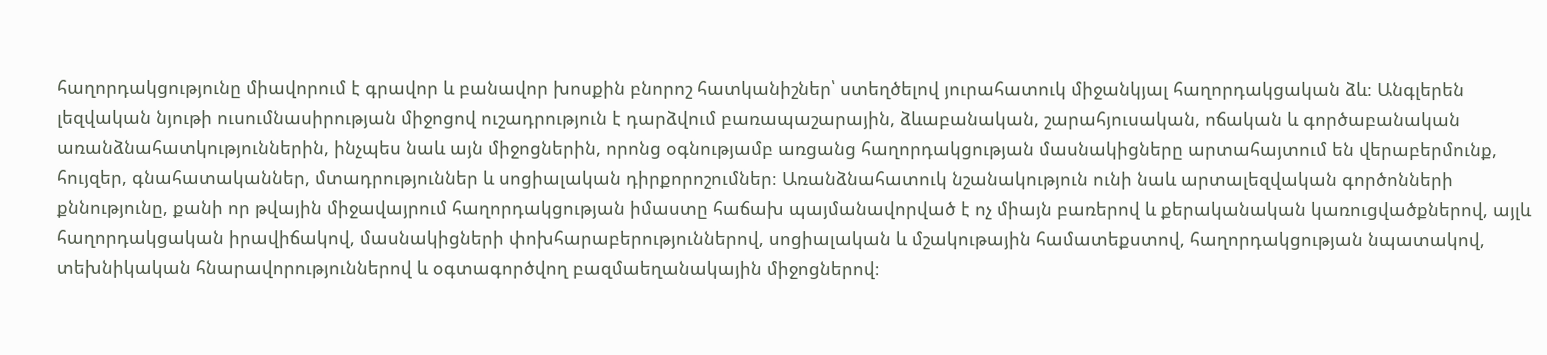հաղորդակցությունը միավորում է գրավոր և բանավոր խոսքին բնորոշ հատկանիշներ՝ ստեղծելով յուրահատուկ միջանկյալ հաղորդակցական ձև։ Անգլերեն լեզվական նյութի ուսումնասիրության միջոցով ուշադրություն է դարձվում բառապաշարային, ձևաբանական, շարահյուսական, ոճական և գործաբանական առանձնահատկություններին, ինչպես նաև այն միջոցներին, որոնց օգնությամբ առցանց հաղորդակցության մասնակիցները արտահայտում են վերաբերմունք, հույզեր, գնահատականներ, մտադրություններ և սոցիալական դիրքորոշումներ։ Առանձնահատուկ նշանակություն ունի նաև արտալեզվական գործոնների քննությունը, քանի որ թվային միջավայրում հաղորդակցության իմաստը հաճախ պայմանավորված է ոչ միայն բառերով և քերականական կառուցվածքներով, այլև հաղորդակցական իրավիճակով, մասնակիցների փոխհարաբերություններով, սոցիալական և մշակութային համատեքստով, հաղորդակցության նպատակով, տեխնիկական հնարավորություններով և օգտագործվող բազմաեղանակային միջոցներով։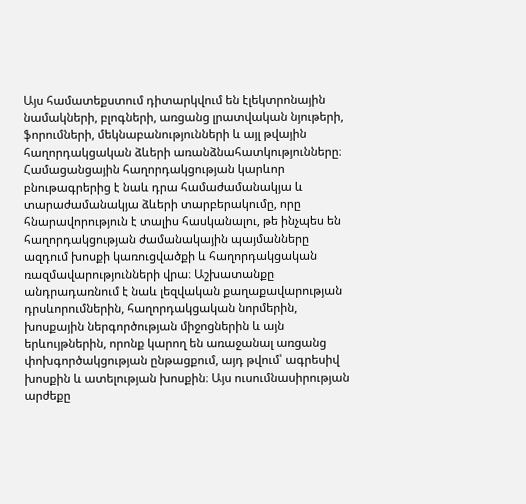Այս համատեքստում դիտարկվում են էլեկտրոնային նամակների, բլոգների, առցանց լրատվական նյութերի, ֆորումների, մեկնաբանությունների և այլ թվային հաղորդակցական ձևերի առանձնահատկությունները։ Համացանցային հաղորդակցության կարևոր բնութագրերից է նաև դրա համաժամանակյա և տարաժամանակյա ձևերի տարբերակումը, որը հնարավորություն է տալիս հասկանալու, թե ինչպես են հաղորդակցության ժամանակային պայմանները ազդում խոսքի կառուցվածքի և հաղորդակցական ռազմավարությունների վրա։ Աշխատանքը անդրադառնում է նաև լեզվական քաղաքավարության դրսևորումներին, հաղորդակցական նորմերին, խոսքային ներգործության միջոցներին և այն երևույթներին, որոնք կարող են առաջանալ առցանց փոխգործակցության ընթացքում, այդ թվում՝ ագրեսիվ խոսքին և ատելության խոսքին։ Այս ուսումնասիրության արժեքը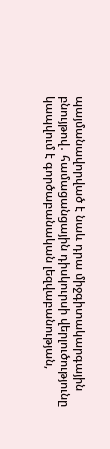պայմանավորված է նաև դրա միջգիտակարգային բնույթով․ համացանցային դիսկուրսի վերլուծությունը կապվում է գործաբանական լեզվաբանության,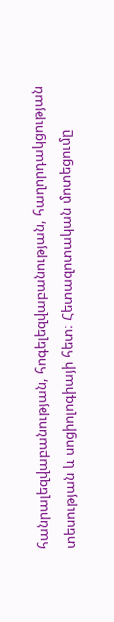հանրալեզվաբանության, հոգելեզվաբանության, հաղորդակցության տեսության և սոցիոլոգիայի հետ։ Հետազոտական մոտեցումը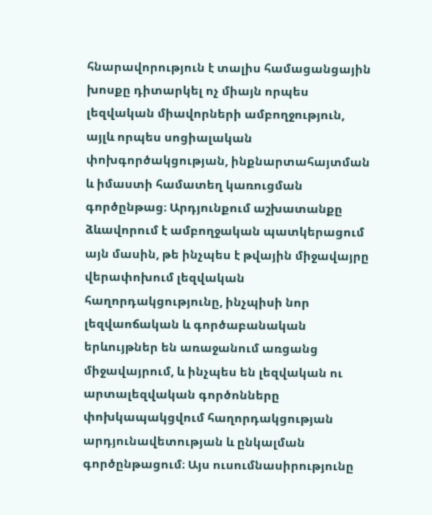հնարավորություն է տալիս համացանցային խոսքը դիտարկել ոչ միայն որպես լեզվական միավորների ամբողջություն, այլև որպես սոցիալական փոխգործակցության, ինքնարտահայտման և իմաստի համատեղ կառուցման գործընթաց։ Արդյունքում աշխատանքը ձևավորում է ամբողջական պատկերացում այն մասին, թե ինչպես է թվային միջավայրը վերափոխում լեզվական հաղորդակցությունը, ինչպիսի նոր լեզվաոճական և գործաբանական երևույթներ են առաջանում առցանց միջավայրում, և ինչպես են լեզվական ու արտալեզվական գործոնները փոխկապակցվում հաղորդակցության արդյունավետության և ընկալման գործընթացում։ Այս ուսումնասիրությունը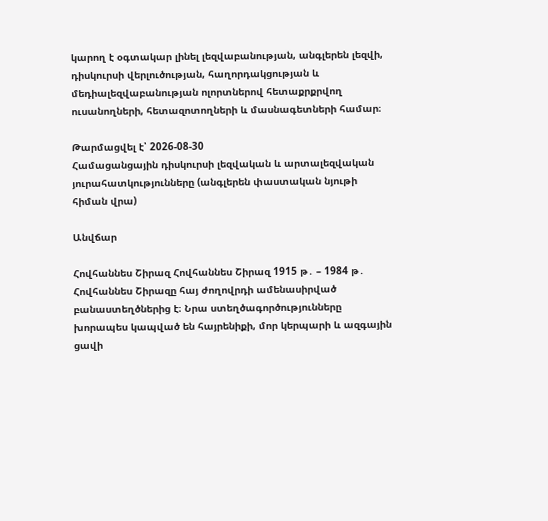կարող է օգտակար լինել լեզվաբանության, անգլերեն լեզվի, դիսկուրսի վերլուծության, հաղորդակցության և մեդիալեզվաբանության ոլորտներով հետաքրքրվող ուսանողների, հետազոտողների և մասնագետների համար։

Թարմացվել է՝ 2026-08-30
Համացանցային դիսկուրսի լեզվական և արտալեզվական յուրահատկությունները (անգլերեն փաստական նյութի հիման վրա)

Անվճար

Հովհաննես Շիրազ Հովհաննես Շիրազ 1915 թ․ – 1984 թ․ Հովհաննես Շիրազը հայ ժողովրդի ամենասիրված բանաստեղծներից է։ Նրա ստեղծագործությունները խորապես կապված են հայրենիքի, մոր կերպարի և ազգային ցավի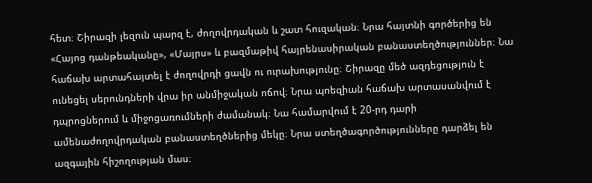հետ։ Շիրազի լեզուն պարզ է, ժողովրդական և շատ հուզական։ Նրա հայտնի գործերից են «Հայոց դանթեականը», «Մայրս» և բազմաթիվ հայրենասիրական բանաստեղծություններ։ Նա հաճախ արտահայտել է ժողովրդի ցավն ու ուրախությունը։ Շիրազը մեծ ազդեցություն է ունեցել սերունդների վրա իր անմիջական ոճով։ Նրա պոեզիան հաճախ արտասանվում է դպրոցներում և միջոցառումների ժամանակ։ Նա համարվում է 20-րդ դարի ամենաժողովրդական բանաստեղծներից մեկը։ Նրա ստեղծագործությունները դարձել են ազգային հիշողության մաս։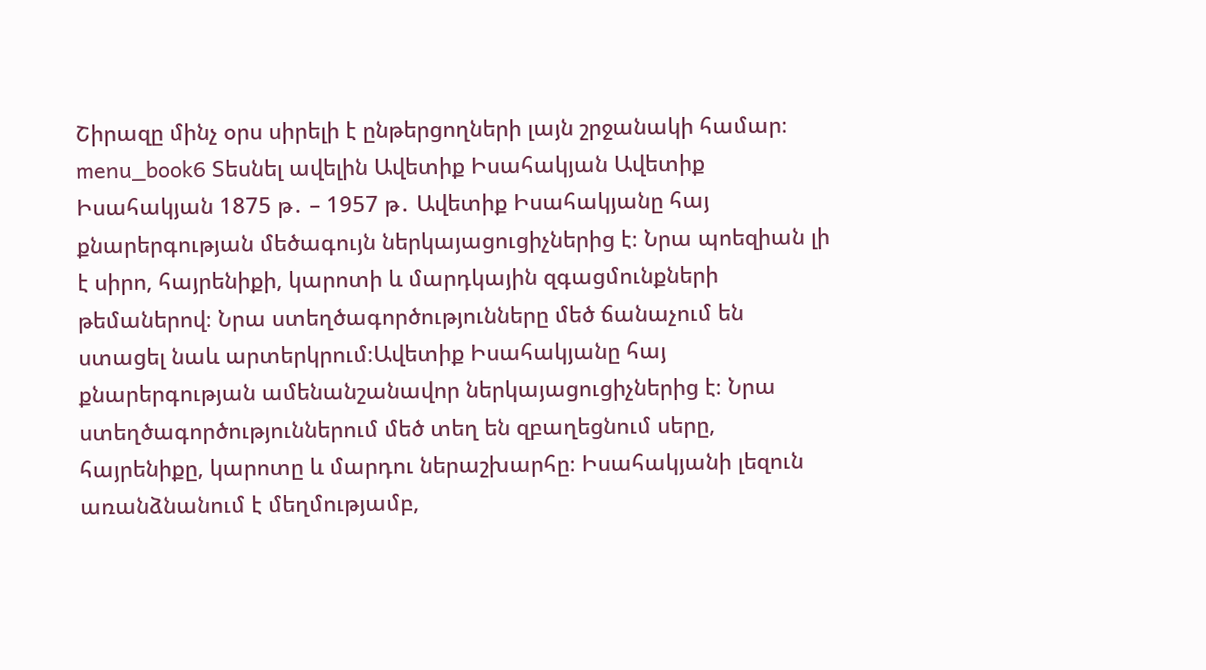Շիրազը մինչ օրս սիրելի է ընթերցողների լայն շրջանակի համար։ menu_book6 Տեսնել ավելին Ավետիք Իսահակյան Ավետիք Իսահակյան 1875 թ․ – 1957 թ․ Ավետիք Իսահակյանը հայ քնարերգության մեծագույն ներկայացուցիչներից է։ Նրա պոեզիան լի է սիրո, հայրենիքի, կարոտի և մարդկային զգացմունքների թեմաներով։ Նրա ստեղծագործությունները մեծ ճանաչում են ստացել նաև արտերկրում։Ավետիք Իսահակյանը հայ քնարերգության ամենանշանավոր ներկայացուցիչներից է։ Նրա ստեղծագործություններում մեծ տեղ են զբաղեցնում սերը, հայրենիքը, կարոտը և մարդու ներաշխարհը։ Իսահակյանի լեզուն առանձնանում է մեղմությամբ,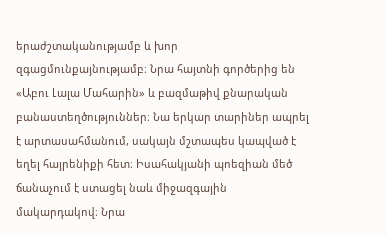երաժշտականությամբ և խոր զգացմունքայնությամբ։ Նրա հայտնի գործերից են «Աբու Լալա Մահարին» և բազմաթիվ քնարական բանաստեղծություններ։ Նա երկար տարիներ ապրել է արտասահմանում, սակայն մշտապես կապված է եղել հայրենիքի հետ։ Իսահակյանի պոեզիան մեծ ճանաչում է ստացել նաև միջազգային մակարդակով։ Նրա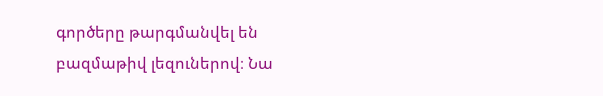գործերը թարգմանվել են բազմաթիվ լեզուներով։ Նա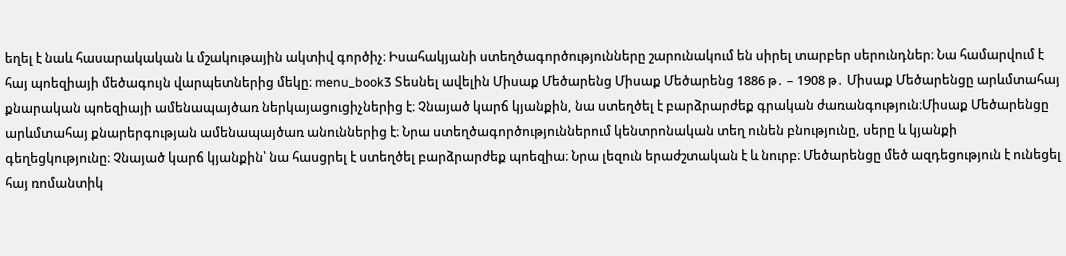եղել է նաև հասարակական և մշակութային ակտիվ գործիչ։ Իսահակյանի ստեղծագործությունները շարունակում են սիրել տարբեր սերունդներ։ Նա համարվում է հայ պոեզիայի մեծագույն վարպետներից մեկը։ menu_book3 Տեսնել ավելին Միսաք Մեծարենց Միսաք Մեծարենց 1886 թ․ – 1908 թ․ Միսաք Մեծարենցը արևմտահայ քնարական պոեզիայի ամենապայծառ ներկայացուցիչներից է։ Չնայած կարճ կյանքին, նա ստեղծել է բարձրարժեք գրական ժառանգություն։Միսաք Մեծարենցը արևմտահայ քնարերգության ամենապայծառ անուններից է։ Նրա ստեղծագործություններում կենտրոնական տեղ ունեն բնությունը, սերը և կյանքի գեղեցկությունը։ Չնայած կարճ կյանքին՝ նա հասցրել է ստեղծել բարձրարժեք պոեզիա։ Նրա լեզուն երաժշտական է և նուրբ։ Մեծարենցը մեծ ազդեցություն է ունեցել հայ ռոմանտիկ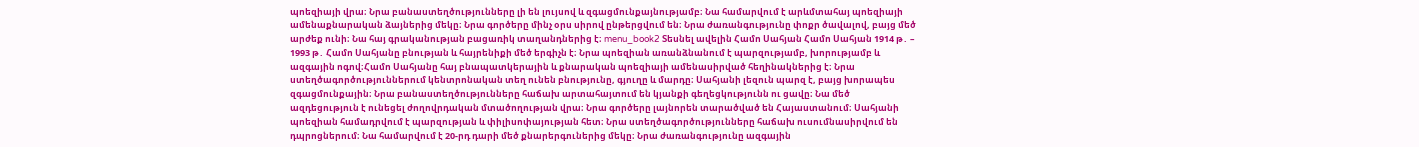պոեզիայի վրա։ Նրա բանաստեղծությունները լի են լույսով և զգացմունքայնությամբ։ Նա համարվում է արևմտահայ պոեզիայի ամենաքնարական ձայներից մեկը։ Նրա գործերը մինչ օրս սիրով ընթերցվում են։ Նրա ժառանգությունը փոքր ծավալով, բայց մեծ արժեք ունի։ Նա հայ գրականության բացառիկ տաղանդներից է։ menu_book2 Տեսնել ավելին Համո Սահյան Համո Սահյան 1914 թ․ – 1993 թ․ Համո Սահյանը բնության և հայրենիքի մեծ երգիչն է։ Նրա պոեզիան առանձնանում է պարզությամբ, խորությամբ և ազգային ոգով։Համո Սահյանը հայ բնապատկերային և քնարական պոեզիայի ամենասիրված հեղինակներից է։ Նրա ստեղծագործություններում կենտրոնական տեղ ունեն բնությունը, գյուղը և մարդը։ Սահյանի լեզուն պարզ է, բայց խորապես զգացմունքային։ Նրա բանաստեղծությունները հաճախ արտահայտում են կյանքի գեղեցկությունն ու ցավը։ Նա մեծ ազդեցություն է ունեցել ժողովրդական մտածողության վրա։ Նրա գործերը լայնորեն տարածված են Հայաստանում։ Սահյանի պոեզիան համադրվում է պարզության և փիլիսոփայության հետ։ Նրա ստեղծագործությունները հաճախ ուսումնասիրվում են դպրոցներում։ Նա համարվում է 20-րդ դարի մեծ քնարերգուներից մեկը։ Նրա ժառանգությունը ազգային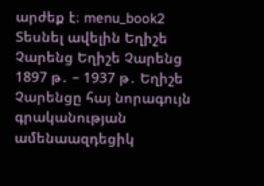արժեք է։ menu_book2 Տեսնել ավելին Եղիշե Չարենց Եղիշե Չարենց 1897 թ․ – 1937 թ․ Եղիշե Չարենցը հայ նորագույն գրականության ամենաազդեցիկ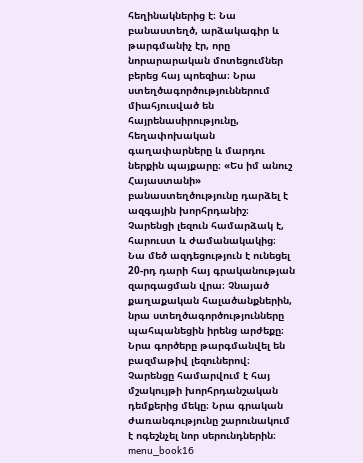հեղինակներից է։ Նա բանաստեղծ, արձակագիր և թարգմանիչ էր, որը նորարարական մոտեցումներ բերեց հայ պոեզիա։ Նրա ստեղծագործություններում միահյուսված են հայրենասիրությունը, հեղափոխական գաղափարները և մարդու ներքին պայքարը։ «Ես իմ անուշ Հայաստանի» բանաստեղծությունը դարձել է ազգային խորհրդանիշ։ Չարենցի լեզուն համարձակ է, հարուստ և ժամանակակից։ Նա մեծ ազդեցություն է ունեցել 20-րդ դարի հայ գրականության զարգացման վրա։ Չնայած քաղաքական հալածանքներին, նրա ստեղծագործությունները պահպանեցին իրենց արժեքը։ Նրա գործերը թարգմանվել են բազմաթիվ լեզուներով։ Չարենցը համարվում է հայ մշակույթի խորհրդանշական դեմքերից մեկը։ Նրա գրական ժառանգությունը շարունակում է ոգեշնչել նոր սերունդներին։ menu_book16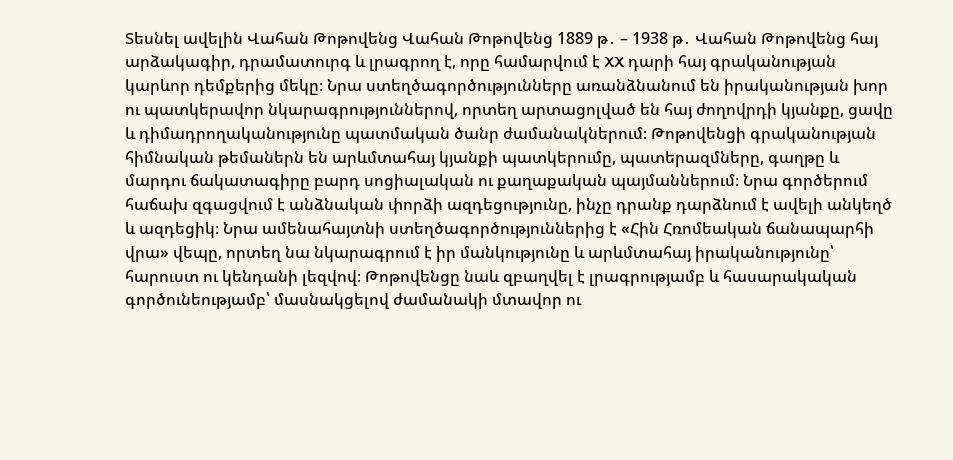Տեսնել ավելին Վահան Թոթովենց Վահան Թոթովենց 1889 թ․ – 1938 թ․ Վահան Թոթովենց հայ արձակագիր, դրամատուրգ և լրագրող է, որը համարվում է XX դարի հայ գրականության կարևոր դեմքերից մեկը։ Նրա ստեղծագործությունները առանձնանում են իրականության խոր ու պատկերավոր նկարագրություններով, որտեղ արտացոլված են հայ ժողովրդի կյանքը, ցավը և դիմադրողականությունը պատմական ծանր ժամանակներում։ Թոթովենցի գրականության հիմնական թեմաներն են արևմտահայ կյանքի պատկերումը, պատերազմները, գաղթը և մարդու ճակատագիրը բարդ սոցիալական ու քաղաքական պայմաններում։ Նրա գործերում հաճախ զգացվում է անձնական փորձի ազդեցությունը, ինչը դրանք դարձնում է ավելի անկեղծ և ազդեցիկ։ Նրա ամենահայտնի ստեղծագործություններից է «Հին Հռոմեական ճանապարհի վրա» վեպը, որտեղ նա նկարագրում է իր մանկությունը և արևմտահայ իրականությունը՝ հարուստ ու կենդանի լեզվով։ Թոթովենցը նաև զբաղվել է լրագրությամբ և հասարակական գործունեությամբ՝ մասնակցելով ժամանակի մտավոր ու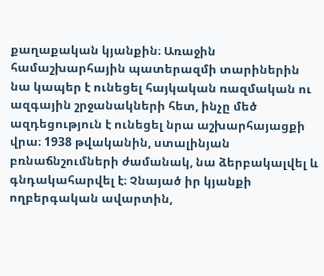քաղաքական կյանքին։ Առաջին համաշխարհային պատերազմի տարիներին նա կապեր է ունեցել հայկական ռազմական ու ազգային շրջանակների հետ, ինչը մեծ ազդեցություն է ունեցել նրա աշխարհայացքի վրա։ 1938 թվականին, ստալինյան բռնաճնշումների ժամանակ, նա ձերբակալվել և գնդակահարվել է։ Չնայած իր կյանքի ողբերգական ավարտին,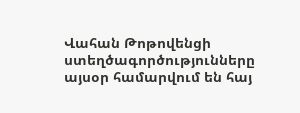Վահան Թոթովենցի ստեղծագործությունները այսօր համարվում են հայ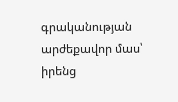գրականության արժեքավոր մաս՝ իրենց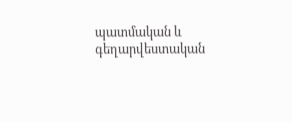պատմական և գեղարվեստական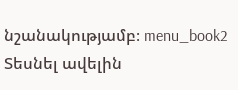նշանակությամբ։ menu_book2 Տեսնել ավելին